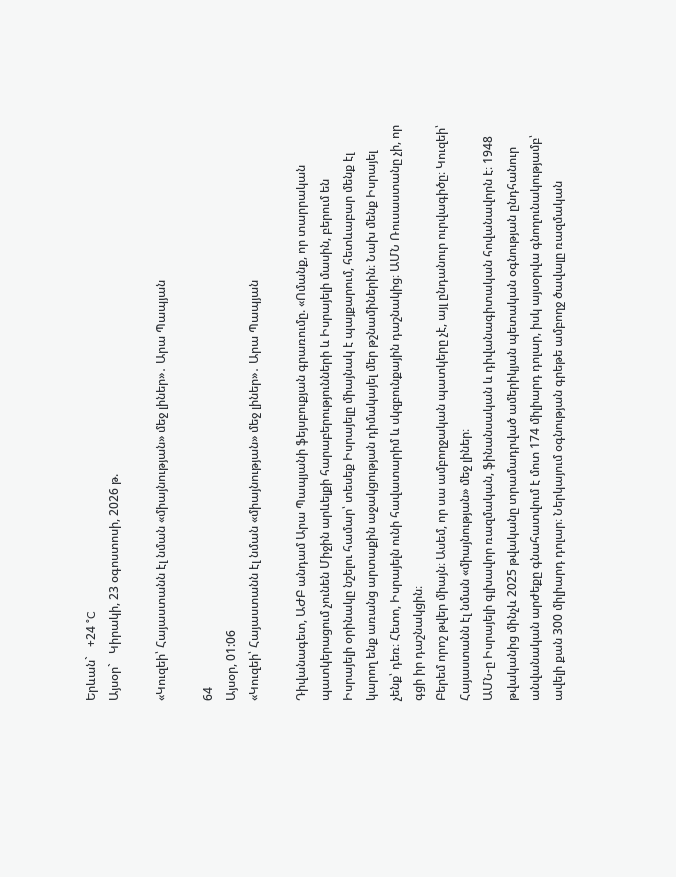Երևան`   +24 °C
Այսօր`   Կիրակի, 23 օգոստոսի, 2026 թ.

«Կուզեի՝ Հայաստանն էլ նման «միայնության» մեջ լիներ»․ Արա Պապյան

64
Այսօր, 01:06
«Կուզեի՝ Հայաստանն էլ նման «միայնության» մեջ լիներ»․ Արա Պապյան

Դիվանագետ, ԱԺԲ անդամ Արա Պապյանի ֆեյսբուքյան գրառումը. «Ոմանք, որ տարրական պատկերացում չունեն Միջին արևելքի հարաբերությունների և Իսրայելի մասին, բերում են Իսրայելի օրինակը նշելու համար՝ տեսեք Իսրայելը միայնակ է պայքարում, հետևաբար մենք էլ կարող ենք առանց արտաքին աջակցության դիմակայել մեր թշնամիներին։ Նախ մենք Իսրայել չենք՝ դեռ։ Հետո, Իսրայելն ունի հավատարիմ և սկզբունքային դաշնակից։ ԱՄՆ Ռուսաստանը չի, որ գցի իր դաշնակցին։
Բերեմ որոշ թվեր միայն։ Ասեմ, որ սա ամբողջական պատկերը չէ, այլ ընդանուր ուրվագիծը։ Կուզեի՝ Հայաստանն էլ նման «միայնության» մեջ լիներ։
ԱՄՆ-ը Իսրայելի գլխավոր ռազմական, ֆինանսական և դիվանագիտական հովանավորն է։ 1948 թվականից մինչև 2025 թվականը տրամադրված ամերիկյան պետական օգնության ընդհանուր անվանական արժեքը գնահատվում է մոտ 174 միլիարդ դոլար, իսկ այսօրվա գնողունակությամբ՝ ավելի քան 300 միլիարդ դոլար։ Ներկայում օգնության գրեթե ամբողջ ծավալը ռազմական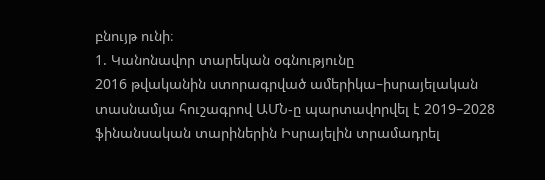բնույթ ունի։
1. Կանոնավոր տարեկան օգնությունը
2016 թվականին ստորագրված ամերիկա–իսրայելական տասնամյա հուշագրով ԱՄՆ-ը պարտավորվել է 2019–2028 ֆինանսական տարիներին Իսրայելին տրամադրել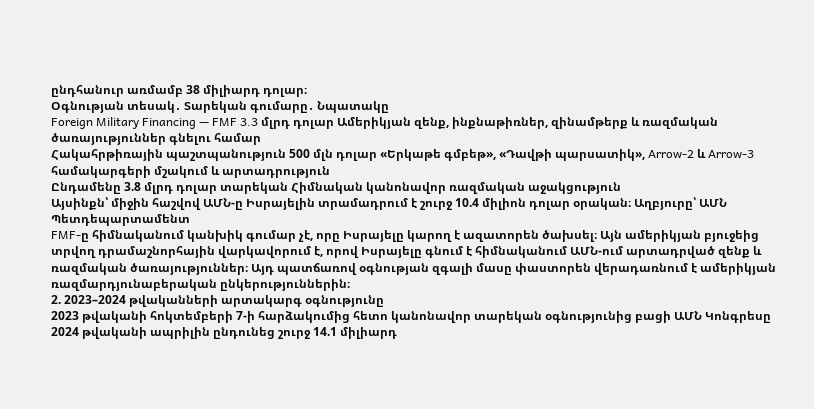ընդհանուր առմամբ 38 միլիարդ դոլար։
Օգնության տեսակ․ Տարեկան գումարը․ Նպատակը
Foreign Military Financing — FMF 3.3 մլրդ դոլար Ամերիկյան զենք, ինքնաթիռներ, զինամթերք և ռազմական ծառայություններ գնելու համար
Հակահրթիռային պաշտպանություն 500 մլն դոլար «Երկաթե գմբեթ», «Դավթի պարսատիկ», Arrow-2 և Arrow-3 համակարգերի մշակում և արտադրություն
Ընդամենը 3.8 մլրդ դոլար տարեկան Հիմնական կանոնավոր ռազմական աջակցություն
Այսինքն՝ միջին հաշվով ԱՄՆ-ը Իսրայելին տրամադրում է շուրջ 10.4 միլիոն դոլար օրական։ Աղբյուրը՝ ԱՄՆ Պետդեպարտամենտ
FMF-ը հիմնականում կանխիկ գումար չէ, որը Իսրայելը կարող է ազատորեն ծախսել։ Այն ամերիկյան բյուջեից տրվող դրամաշնորհային վարկավորում է, որով Իսրայելը գնում է հիմնականում ԱՄՆ-ում արտադրված զենք և ռազմական ծառայություններ։ Այդ պատճառով օգնության զգալի մասը փաստորեն վերադառնում է ամերիկյան ռազմարդյունաբերական ընկերություններին։
2. 2023–2024 թվականների արտակարգ օգնությունը
2023 թվականի հոկտեմբերի 7-ի հարձակումից հետո կանոնավոր տարեկան օգնությունից բացի ԱՄՆ Կոնգրեսը 2024 թվականի ապրիլին ընդունեց շուրջ 14.1 միլիարդ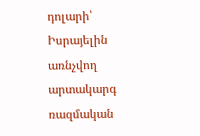դոլարի՝ Իսրայելին առնչվող արտակարգ ռազմական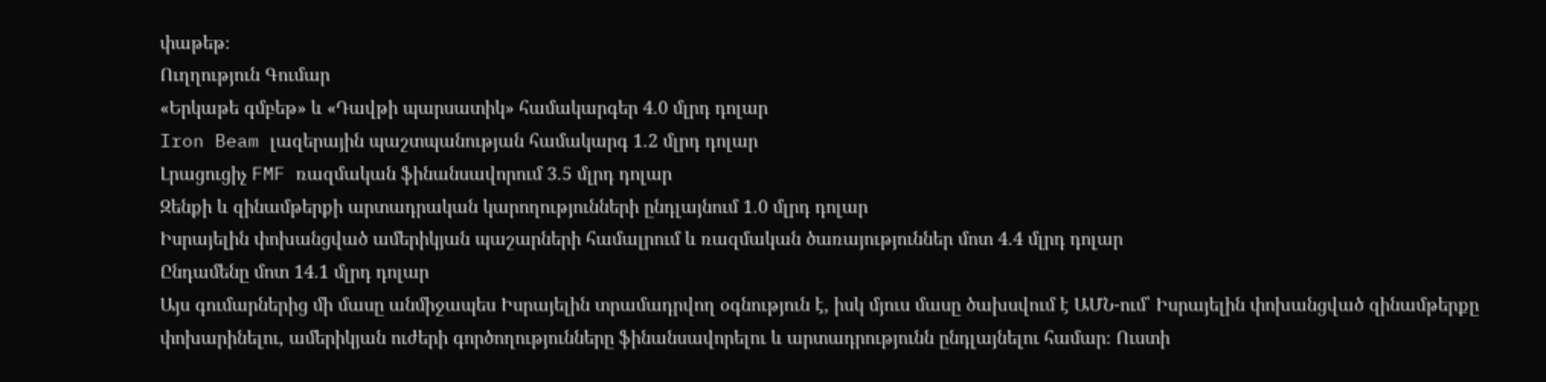փաթեթ։
Ուղղություն Գումար
«Երկաթե գմբեթ» և «Դավթի պարսատիկ» համակարգեր 4.0 մլրդ դոլար
Iron Beam լազերային պաշտպանության համակարգ 1.2 մլրդ դոլար
Լրացուցիչ FMF ռազմական ֆինանսավորում 3.5 մլրդ դոլար
Զենքի և զինամթերքի արտադրական կարողությունների ընդլայնում 1.0 մլրդ դոլար
Իսրայելին փոխանցված ամերիկյան պաշարների համալրում և ռազմական ծառայություններ մոտ 4.4 մլրդ դոլար
Ընդամենը մոտ 14.1 մլրդ դոլար
Այս գումարներից մի մասը անմիջապես Իսրայելին տրամադրվող օգնություն է, իսկ մյուս մասը ծախսվում է ԱՄՆ-ում՝ Իսրայելին փոխանցված զինամթերքը փոխարինելու, ամերիկյան ուժերի գործողությունները ֆինանսավորելու և արտադրությունն ընդլայնելու համար։ Ուստի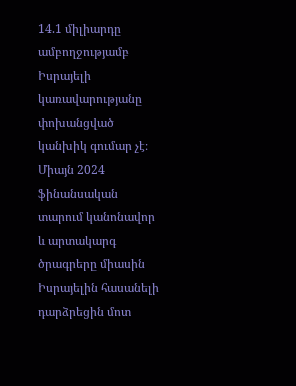14.1 միլիարդը ամբողջությամբ Իսրայելի կառավարությանը փոխանցված կանխիկ գումար չէ։
Միայն 2024 ֆինանսական տարում կանոնավոր և արտակարգ ծրագրերը միասին Իսրայելին հասանելի դարձրեցին մոտ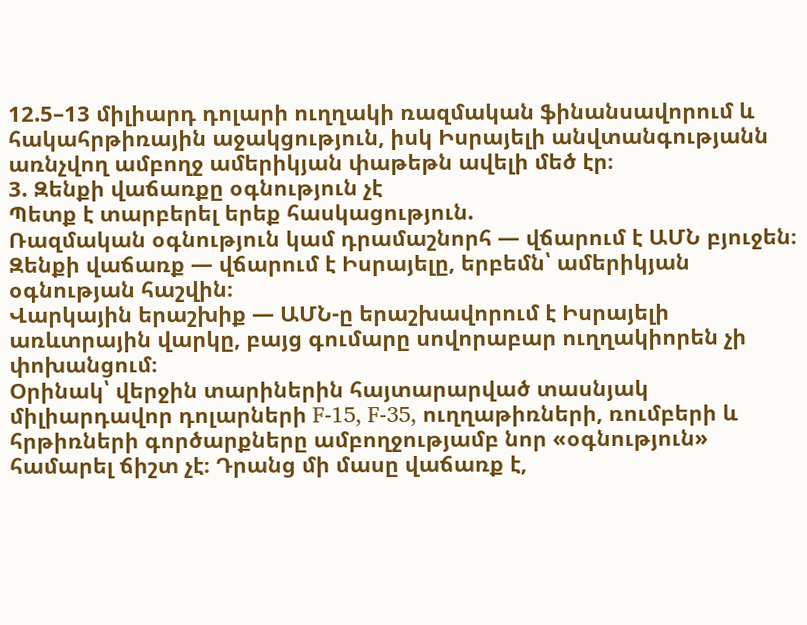12.5–13 միլիարդ դոլարի ուղղակի ռազմական ֆինանսավորում և հակահրթիռային աջակցություն, իսկ Իսրայելի անվտանգությանն առնչվող ամբողջ ամերիկյան փաթեթն ավելի մեծ էր։
3. Զենքի վաճառքը օգնություն չէ
Պետք է տարբերել երեք հասկացություն.
Ռազմական օգնություն կամ դրամաշնորհ — վճարում է ԱՄՆ բյուջեն։
Զենքի վաճառք — վճարում է Իսրայելը, երբեմն՝ ամերիկյան օգնության հաշվին։
Վարկային երաշխիք — ԱՄՆ-ը երաշխավորում է Իսրայելի առևտրային վարկը, բայց գումարը սովորաբար ուղղակիորեն չի փոխանցում։
Օրինակ՝ վերջին տարիներին հայտարարված տասնյակ միլիարդավոր դոլարների F-15, F-35, ուղղաթիռների, ռումբերի և հրթիռների գործարքները ամբողջությամբ նոր «օգնություն» համարել ճիշտ չէ։ Դրանց մի մասը վաճառք է,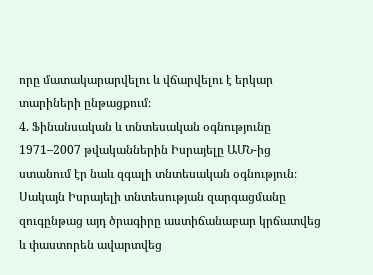որը մատակարարվելու և վճարվելու է երկար տարիների ընթացքում։
4. Ֆինանսական և տնտեսական օգնությունը
1971–2007 թվականներին Իսրայելը ԱՄՆ-ից ստանում էր նաև զգալի տնտեսական օգնություն։ Սակայն Իսրայելի տնտեսության զարգացմանը զուգընթաց այդ ծրագիրը աստիճանաբար կրճատվեց և փաստորեն ավարտվեց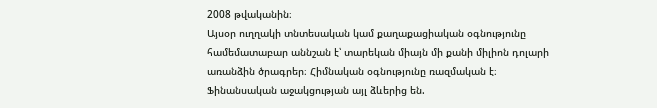2008 թվականին։
Այսօր ուղղակի տնտեսական կամ քաղաքացիական օգնությունը համեմատաբար աննշան է՝ տարեկան միայն մի քանի միլիոն դոլարի առանձին ծրագրեր։ Հիմնական օգնությունը ռազմական է։
Ֆինանսական աջակցության այլ ձևերից են.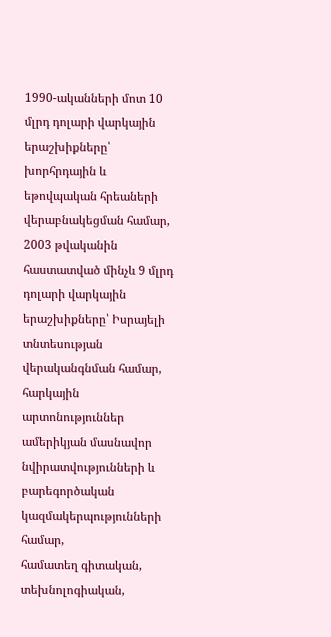1990-ականների մոտ 10 մլրդ դոլարի վարկային երաշխիքները՝ խորհրդային և եթովպական հրեաների վերաբնակեցման համար,
2003 թվականին հաստատված մինչև 9 մլրդ դոլարի վարկային երաշխիքները՝ Իսրայելի տնտեսության վերականգնման համար,
հարկային արտոնություններ ամերիկյան մասնավոր նվիրատվությունների և բարեգործական կազմակերպությունների համար,
համատեղ գիտական, տեխնոլոգիական,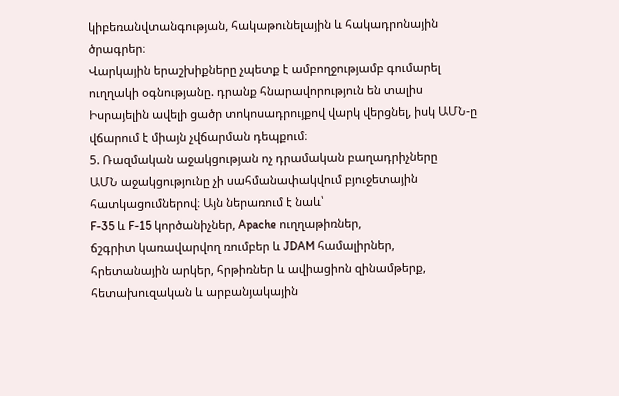կիբեռանվտանգության, հակաթունելային և հակադրոնային ծրագրեր։
Վարկային երաշխիքները չպետք է ամբողջությամբ գումարել ուղղակի օգնությանը. դրանք հնարավորություն են տալիս Իսրայելին ավելի ցածր տոկոսադրույքով վարկ վերցնել, իսկ ԱՄՆ-ը վճարում է միայն չվճարման դեպքում։
5. Ռազմական աջակցության ոչ դրամական բաղադրիչները
ԱՄՆ աջակցությունը չի սահմանափակվում բյուջետային հատկացումներով։ Այն ներառում է նաև՝
F-35 և F-15 կործանիչներ, Apache ուղղաթիռներ,
ճշգրիտ կառավարվող ռումբեր և JDAM համալիրներ,
հրետանային արկեր, հրթիռներ և ավիացիոն զինամթերք,
հետախուզական և արբանյակային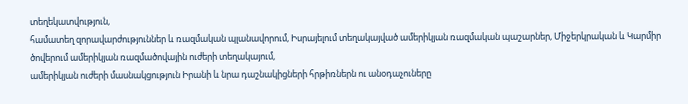տեղեկատվություն,
համատեղ զորավարժություններ և ռազմական պլանավորում, Իսրայելում տեղակայված ամերիկյան ռազմական պաշարներ, Միջերկրական և Կարմիր ծովերում ամերիկյան ռազմածովային ուժերի տեղակայում,
ամերիկյան ուժերի մասնակցություն Իրանի և նրա դաշնակիցների հրթիռներն ու անօդաչուները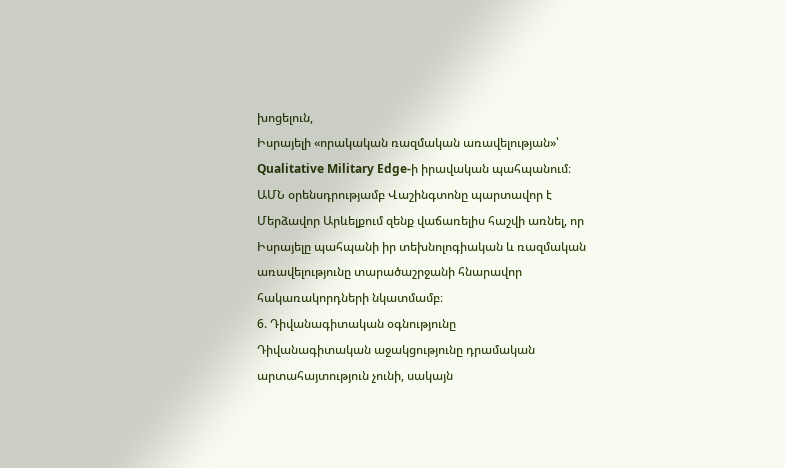խոցելուն,
Իսրայելի «որակական ռազմական առավելության»՝ Qualitative Military Edge-ի իրավական պահպանում։
ԱՄՆ օրենսդրությամբ Վաշինգտոնը պարտավոր է Մերձավոր Արևելքում զենք վաճառելիս հաշվի առնել, որ Իսրայելը պահպանի իր տեխնոլոգիական և ռազմական առավելությունը տարածաշրջանի հնարավոր հակառակորդների նկատմամբ։
6. Դիվանագիտական օգնությունը
Դիվանագիտական աջակցությունը դրամական արտահայտություն չունի, սակայն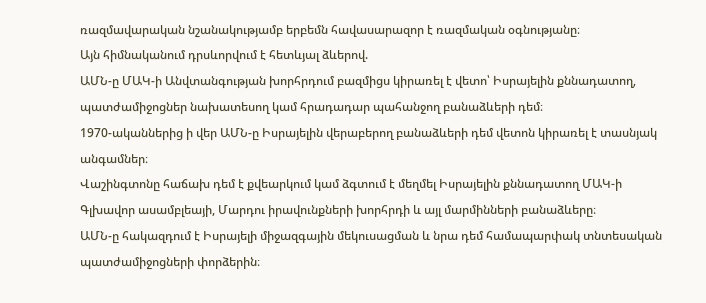ռազմավարական նշանակությամբ երբեմն հավասարազոր է ռազմական օգնությանը։
Այն հիմնականում դրսևորվում է հետևյալ ձևերով.
ԱՄՆ-ը ՄԱԿ-ի Անվտանգության խորհրդում բազմիցս կիրառել է վետո՝ Իսրայելին քննադատող, պատժամիջոցներ նախատեսող կամ հրադադար պահանջող բանաձևերի դեմ։
1970-ականներից ի վեր ԱՄՆ-ը Իսրայելին վերաբերող բանաձևերի դեմ վետոն կիրառել է տասնյակ անգամներ։
Վաշինգտոնը հաճախ դեմ է քվեարկում կամ ձգտում է մեղմել Իսրայելին քննադատող ՄԱԿ-ի Գլխավոր ասամբլեայի, Մարդու իրավունքների խորհրդի և այլ մարմինների բանաձևերը։
ԱՄՆ-ը հակազդում է Իսրայելի միջազգային մեկուսացման և նրա դեմ համապարփակ տնտեսական պատժամիջոցների փորձերին։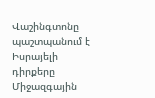Վաշինգտոնը պաշտպանում է Իսրայելի դիրքերը Միջազգային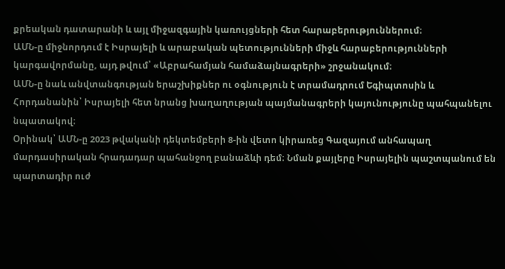քրեական դատարանի և այլ միջազգային կառույցների հետ հարաբերություններում։
ԱՄՆ-ը միջնորդում է Իսրայելի և արաբական պետությունների միջև հարաբերությունների կարգավորմանը, այդ թվում՝ «Աբրահամյան համաձայնագրերի» շրջանակում։
ԱՄՆ-ը նաև անվտանգության երաշխիքներ ու օգնություն է տրամադրում Եգիպտոսին և Հորդանանին՝ Իսրայելի հետ նրանց խաղաղության պայմանագրերի կայունությունը պահպանելու նպատակով։
Օրինակ՝ ԱՄՆ-ը 2023 թվականի դեկտեմբերի 8-ին վետո կիրառեց Գազայում անհապաղ մարդասիրական հրադադար պահանջող բանաձևի դեմ։ Նման քայլերը Իսրայելին պաշտպանում են պարտադիր ուժ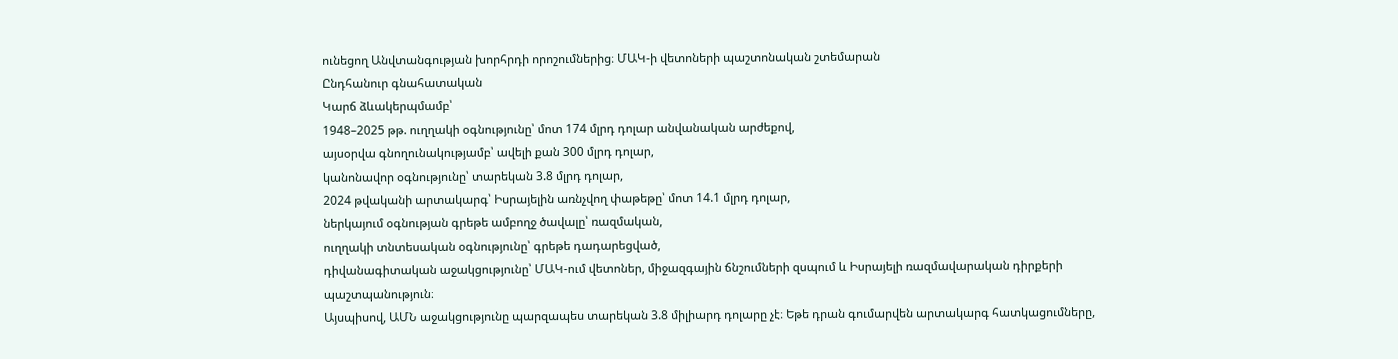ունեցող Անվտանգության խորհրդի որոշումներից։ ՄԱԿ-ի վետոների պաշտոնական շտեմարան
Ընդհանուր գնահատական
Կարճ ձևակերպմամբ՝
1948–2025 թթ. ուղղակի օգնությունը՝ մոտ 174 մլրդ դոլար անվանական արժեքով,
այսօրվա գնողունակությամբ՝ ավելի քան 300 մլրդ դոլար,
կանոնավոր օգնությունը՝ տարեկան 3.8 մլրդ դոլար,
2024 թվականի արտակարգ՝ Իսրայելին առնչվող փաթեթը՝ մոտ 14.1 մլրդ դոլար,
ներկայում օգնության գրեթե ամբողջ ծավալը՝ ռազմական,
ուղղակի տնտեսական օգնությունը՝ գրեթե դադարեցված,
դիվանագիտական աջակցությունը՝ ՄԱԿ-ում վետոներ, միջազգային ճնշումների զսպում և Իսրայելի ռազմավարական դիրքերի պաշտպանություն։
Այսպիսով, ԱՄՆ աջակցությունը պարզապես տարեկան 3.8 միլիարդ դոլարը չէ։ Եթե դրան գումարվեն արտակարգ հատկացումները,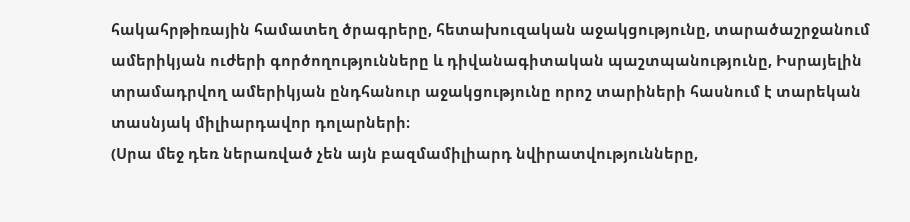հակահրթիռային համատեղ ծրագրերը, հետախուզական աջակցությունը, տարածաշրջանում ամերիկյան ուժերի գործողությունները և դիվանագիտական պաշտպանությունը, Իսրայելին տրամադրվող ամերիկյան ընդհանուր աջակցությունը որոշ տարիների հասնում է տարեկան տասնյակ միլիարդավոր դոլարների։
(Սրա մեջ դեռ ներառված չեն այն բազմամիլիարդ նվիրատվությունները,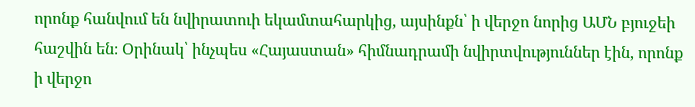որոնք հանվում են նվիրատուի եկամտահարկից, այսինքն՝ ի վերջո նորից ԱՄՆ բյուջեի հաշվին են։ Օրինակ՝ ինչպես «Հայաստան» հիմնադրամի նվիրտվություններ էին, որոնք ի վերջո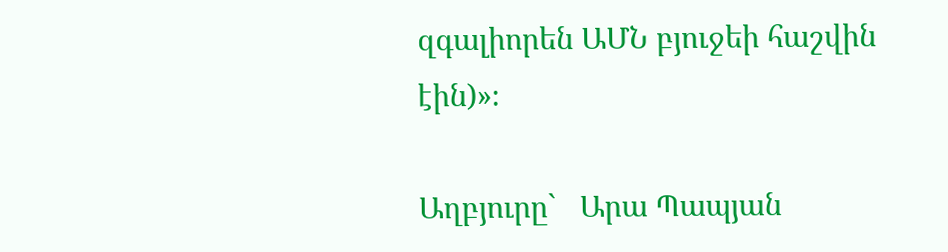զգալիորեն ԱՄՆ բյուջեի հաշվին էին)»։

Աղբյուրը`   Արա Պապյան